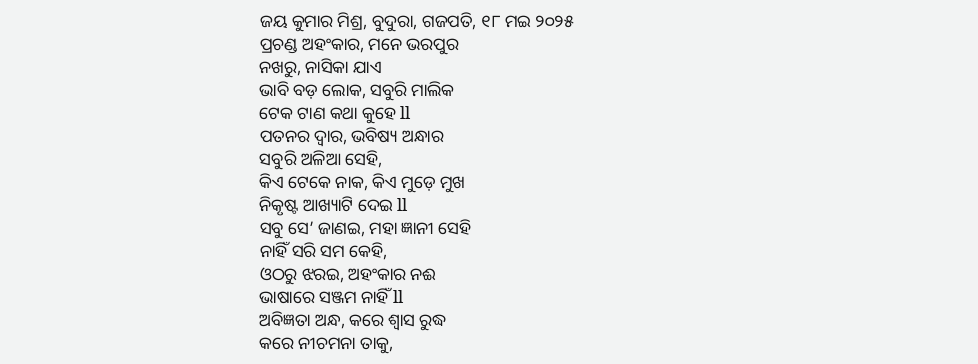ଜୟ କୁମାର ମିଶ୍ର, ବୁଦୁରା, ଗଜପତି, ୧୮ ମଇ ୨୦୨୫
ପ୍ରଚଣ୍ଡ ଅହଂକାର, ମନେ ଭରପୁର
ନଖରୁ, ନାସିକା ଯାଏ
ଭାବି ବଡ଼ ଲୋକ, ସବୁରି ମାଲିକ
ଟେକ ଟାଣ କଥା କୁହେ ll
ପତନର ଦ୍ୱାର, ଭବିଷ୍ୟ ଅନ୍ଧାର
ସବୁରି ଅଳିଆ ସେହି,
କିଏ ଟେକେ ନାକ, କିଏ ମୁଡ଼େ ମୁଖ
ନିକୃଷ୍ଟ ଆଖ୍ୟାଟି ଦେଇ ll
ସବୁ ସେ’ ଜାଣଇ, ମହା ଜ୍ଞାନୀ ସେହି
ନାହିଁ ସରି ସମ କେହି,
ଓଠରୁ ଝରଇ, ଅହଂକାର ନଈ
ଭାଷାରେ ସଞ୍ଜମ ନାହିଁ ll
ଅବିଜ୍ଞତା ଅନ୍ଧ, କରେ ଶ୍ୱାସ ରୁଦ୍ଧ
କରେ ନୀଚମନା ତାକୁ,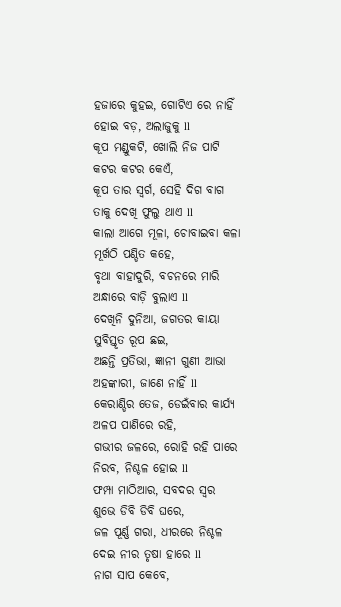ହଜାରେ କୁହଇ, ଗୋଟିଏ ରେ ନାହିଁ
ହୋଇ ବଡ଼, ଅଲାଜୁକୁ ll
କୂପ ମଣ୍ଡୁକଟି, ଖୋଲି ନିଜ ପାଟି
କଟର କଟର କେଏଁ,
କୂପ ତାର ସ୍ୱର୍ଗ, ସେହି ଦିଗ ବାଗ
ତାକୁ ଦେଖି ଫୁଲୁ ଥାଏ ll
କାଲା ଆଗେ ମୂଳା, ଚୋବାଇବା କଳା
ମୂର୍ଖଠି ପଣ୍ଡିତ କହେ,
ବୃଥା ବାହାଦୁରି, ବଚନରେ ମାରି
ଅନ୍ଧାରେ ବାଡ଼ି ବୁଲାଏ ll
ଦେଖିନି ଦୁନିଆ, ଜଗତର କାୟା
ସୁବିସ୍ତୃତ ରୂପ ଛଇ,
ଅଛନ୍ତି ପ୍ରତିଭା, ଜ୍ଞାନୀ ଗୁଣୀ ଆଭା
ଅହଙ୍କାରୀ, ଜାଣେ ନାହିଁ ll
କେରାଣ୍ଡିର ତେଜ, ଡେଇଁବାର କାର୍ଯ୍ୟ
ଅଳପ ପାଣିରେ ରହି,
ଗଭୀର ଜଳରେ, ରୋହି ରହି ପାରେ
ନିରବ, ନିଶ୍ଚଳ ହୋଇ ll
ଫମ୍ପା ମାଠିଆର, ସବଦର ସ୍ୱର
ଶୁଭେ ଡିବି ଡିବି ଘରେ,
ଜଳ ପୂର୍ଣ୍ଣ ଗରା, ଧୀରରେ ନିଶ୍ଚଳ
ଦେଇ ନୀର ତୃଷା ହାରେ ll
ନାଗ ସାପ କେବେ,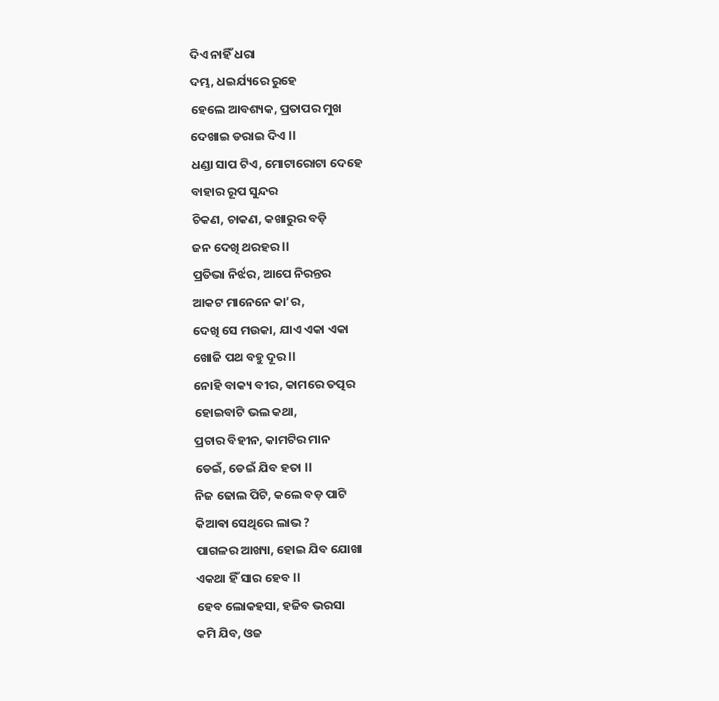ଦିଏ ନାହିଁ ଧରା
ଦମ୍ଭ, ଧଇର୍ଯ୍ୟରେ ରୁହେ
ହେଲେ ଆବଶ୍ୟକ, ପ୍ରତାପର ମୁଖ
ଦେଖାଇ ଡରାଇ ଦିଏ ll
ଧଣ୍ଡା ସାପ ଟିଏ, ମୋଟାରୋଟା ଦେହେ
ବାହାର ରୂପ ସୁନ୍ଦର
ଚିକଣ, ଚାକଣ, କଖାରୁର ବଡ଼ି
ଜନ ଦେଖି ଥରହର ll
ପ୍ରତିଭା ନିର୍ଝର, ଆପେ ନିରନ୍ତର
ଆକଟ ମାନେନେ କା’ର,
ଦେଖି ସେ ମଉକା, ଯାଏ ଏକା ଏକା
ଖୋଜି ପଥ ବହୁ ଦୂର ll
ନୋହି ବାକ୍ୟ ବୀର, କାମରେ ତତ୍ପର
ହୋଇବାଟି ଭଲ କଥା,
ପ୍ରଚାର ବିହୀନ, କାମଟିର ମାନ
ଡେଇଁ, ଡେଇଁ ଯିବ ହତା ll
ନିଜ ଢୋଲ ପିଟି, କଲେ ବଡ଼ ପାଟି
କିଆଵା ସେଥିରେ ଲାଭ ?
ପାଗଳର ଆଖ୍ୟା, ହୋଇ ଯିବ ଯୋଖା
ଏକଥା ହିଁ ସାର ହେବ ll
ହେବ ଲୋକହସା, ହଜିବ ଭରସା
କମି ଯିବ, ଓଜ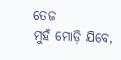ତେଜ
ମୁହଁ ମୋଡ଼ି ଯିବେ,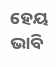ହେୟ ଭାବି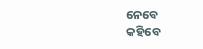ନେବେ
କହିବେ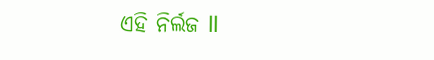ଏହି ନିର୍ଲଜ ll